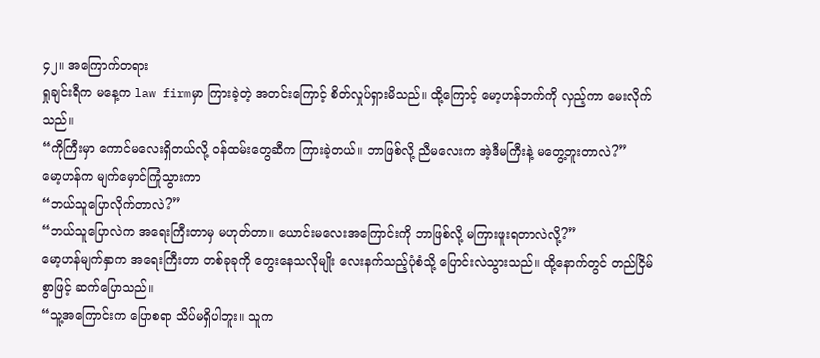၄၂။ အကြောက်တရား
ရှုချင်းရီက မနေ့က law firmမှာ ကြားခဲ့တဲ့ အတင်းကြောင့် စိတ်လှုပ်ရှားမိသည်။ ထို့ကြောင့် မော့ဟန်ဘက်ကို လှည့်ကာ မေးလိုက်သည်။
“ကိုကြီးမှာ ကောင်မလေးရှိတယ်လို့ ဝန်ထမ်းတွေဆီက ကြားခဲ့တယ်။ ဘာဖြစ်လို့ ညီမလေးက အဲ့ဒီမကြီးနဲ့ မတွေ့ဘူးတာလဲ?”
မော့ဟန်က မျက်မှောင်ကြုံသွားကာ
“ဘယ်သူပြောလိုက်တာလဲ?”
“ဘယ်သူပြောလဲက အရေးကြီးတာမှ မဟုတ်တာ။ ယောင်းမလေးအကြောင်းကို ဘာဖြစ်လို့ မကြားဖူးရတာလဲလို့?”
မော့ဟန်မျက်နှာက အရေးကြီးတာ တစ်ခုခုကို တွေးနေသလိုမျိုး လေးနက်သည့်ပုံစံသို့ ပြောင်းလဲသွားသည်။ ထို့နောက်တွင် တည်ငြိမ်စွာဖြင့် ဆက်ပြောသည်။
“သူ့အကြောင်းက ပြောစရာ သိပ်မရှိပါဘူး။ သူက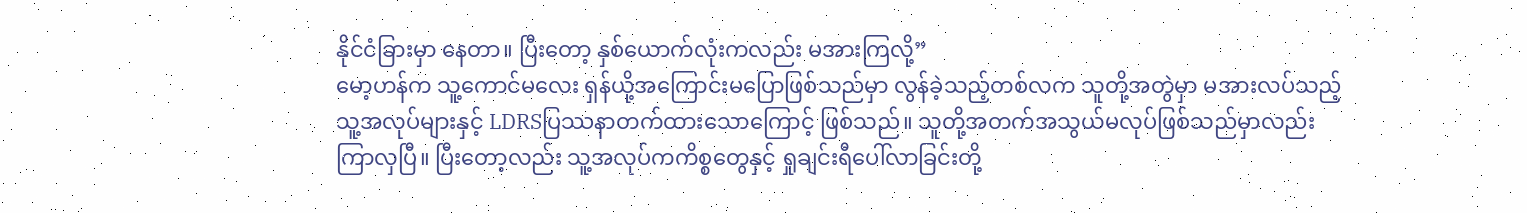နိုင်ငံခြားမှာ နေတာ။ ပြီးတော့ နှစ်ယောက်လုံးကလည်း မအားကြလို့”
မော့ဟန်က သူ့ကောင်မလေး ရှန်ယို့အကြောင်းမပြောဖြစ်သည်မှာ လွန်ခဲ့သည့်တစ်လက သူတို့အတွဲမှာ မအားလပ်သည့် သူ့အလုပ်များနှင့် LDRSပြဿနာတက်ထားသောကြောင့် ဖြစ်သည်။ သူတို့အတက်အသွယ်မလုပ်ဖြစ်သည်မှာလည်း ကြာလှပြီ။ ပြီးတော့လည်း သူ့အလုပ်ကကိစ္စတွေနှင့် ရှုချင်းရီပေါ်လာခြင်းတို့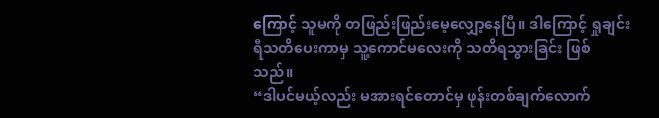ကြောင့် သူမကို တဖြည်းဖြည်းမေ့လျှော့နေပြီ။ ဒါကြောင့် ရှုချင်းရီသတိပေးကာမှ သူ့ကောင်မလေးကို သတိရသွားခြင်း ဖြစ်သည်။
“ဒါပင်မယ့်လည်း မအားရင်တောင်မှ ဖုန်းတစ်ချက်လောက်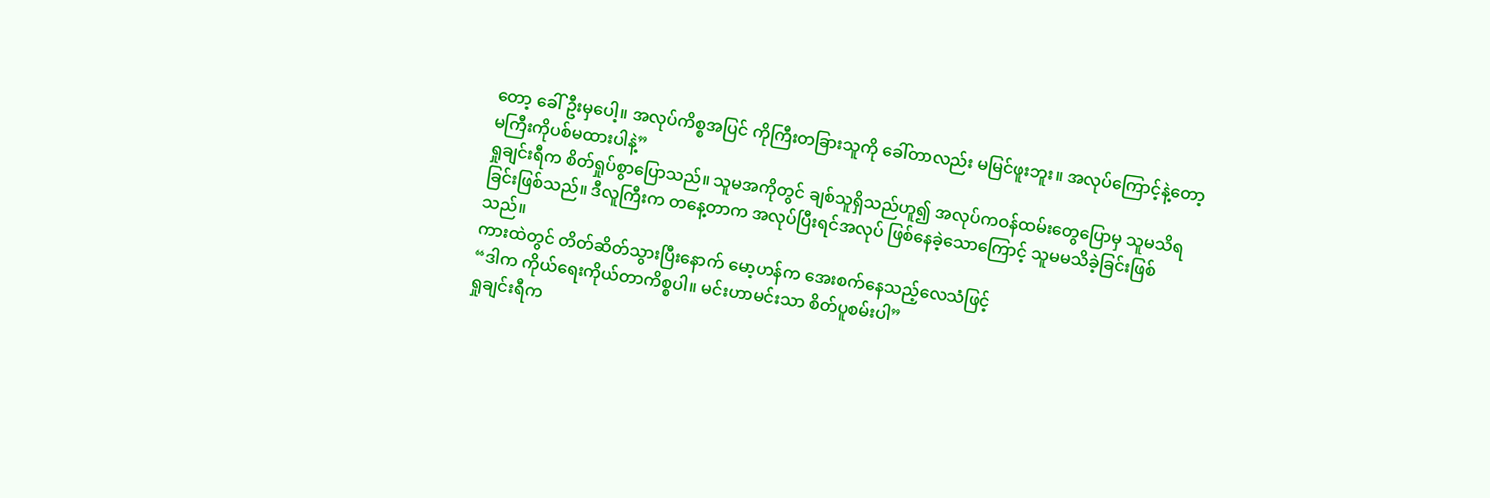တော့ ခေါ်ဦးမှပေါ့။ အလုပ်ကိစ္စအပြင် ကိုကြီးတခြားသူကို ခေါ်တာလည်း မမြင်ဖူးဘူး။ အလုပ်ကြောင့်နဲ့တော့ မကြီးကိုပစ်မထားပါနဲ့”
ရှုချင်းရီက စိတ်ရှုပ်စွာပြောသည်။ သူမအကိုတွင် ချစ်သူရှိသည်ဟူ၍ အလုပ်ကဝန်ထမ်းတွေပြောမှ သူမသိရခြင်းဖြစ်သည်။ ဒီလူကြီးက တနေ့တာက အလုပ်ပြီးရင်အလုပ် ဖြစ်နေခဲ့သောကြောင့် သူမမသိခဲ့ခြင်းဖြစ်သည်။
ကားထဲတွင် တိတ်ဆိတ်သွားပြီးနောက် မော့ဟန်က အေးစက်နေသည့်လေသံဖြင့်
“ဒါက ကိုယ်ရေးကိုယ်တာကိစ္စပါ။ မင်းဟာမင်းသာ စိတ်ပူစမ်းပါ”
ရှုချင်းရီက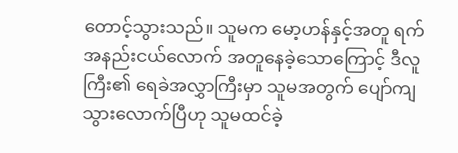တောင့်သွားသည်။ သူမက မော့ဟန်နှင့်အတူ ရက်အနည်းငယ်လောက် အတူနေခဲ့သောကြောင့် ဒီလူကြီး၏ ရေခဲအလွှာကြီးမှာ သူမအတွက် ပျော်ကျသွားလောက်ပြီဟု သူမထင်ခဲ့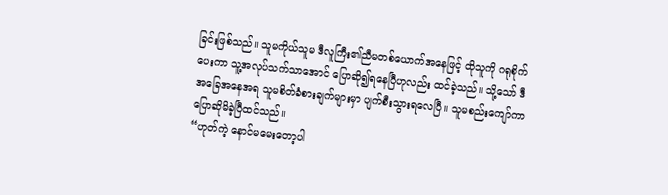ခြင်းဖြစ်သည်။ သူမကိုယ်သူမ ဒီလူကြီး၏ညီမတစ်ယောက်အနေဖြင့် ထိုသူကို ဂရုစိုက်ပေးကာ သူ့အလုပ်သက်သာအောင် ပြောဆို၍ရနေပြီဟုလည်း ထင်ခဲ့သည်။ သို့သော် ဒီအခြေအနေအရ သူမစိတ်ခံစားချက်များမှာ ပျက်စီးသွားရလေပြီ။ သူမစည်းကျော်ကာ ပြောဆိုမိခဲ့ပြီထင်သည်။
“ဟုတ်ကဲ့ နောင်မမေးတော့ပါ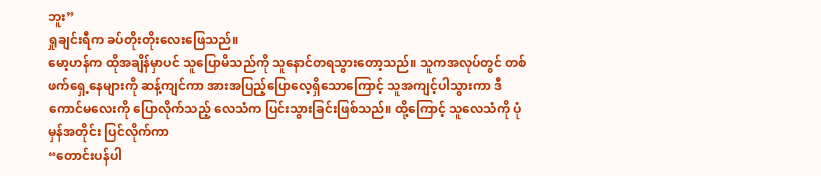ဘူး”
ရှုချင်းရီက ခပ်တိုးတိုးလေးဖြေသည်။
မော့ဟန်က ထိုအချိန်မှာပင် သူပြောမိသည်ကို သူနောင်တရသွားတော့သည်။ သူကအလုပ်တွင် တစ်ဖက်ရှေ့နေများကို ဆန့်ကျင်ကာ အားအပြည့်ပြောလေ့ရှိသောကြောင့် သူအကျင့်ပါသွားကာ ဒီကောင်မလေးကို ပြောလိုက်သည့် လေသံက ပြင်းသွားခြင်းဖြစ်သည်။ ထို့ကြောင့် သူလေသံကို ပုံမှန်အတိုင်း ပြင်လိုက်ကာ
“တောင်းပန်ပါ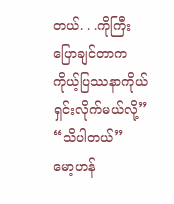တယ်. . .ကိုကြီးပြောချင်တာက ကိုယ့်ပြဿနာကိုယ်ရှင်းလိုက်မယ်လို့”
“သိပါတယ်”
မော့ဟန်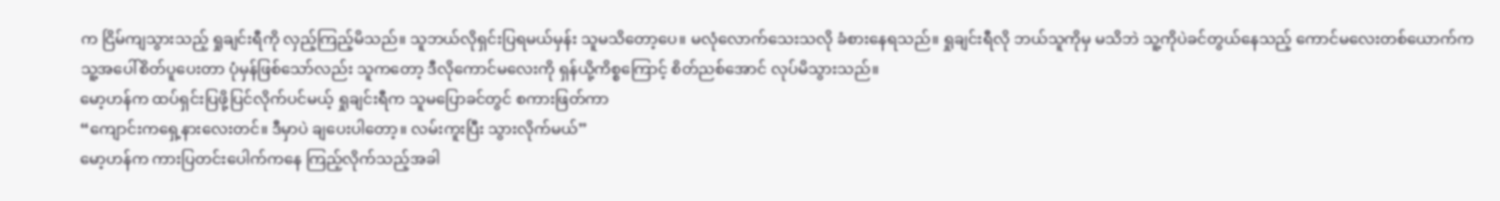က ငြိမ်ကျသွားသည့် ရှုချင်းရီကို လှည့်ကြည့်မိသည်။ သူဘယ်လိုရှင်းပြရမယ်မှန်း သူမသိတော့ပေ။ မလုံလောက်သေးသလို ခံစားနေရသည်။ ရှုချင်းရီလို ဘယ်သူကိုမှ မသိဘဲ သူ့ကိုပဲခင်တွယ်နေသည့် ကောင်မလေးတစ်ယောက်က သူ့အပေါ်စိတ်ပူပေးတာ ပုံမှန်ဖြစ်သော်လည်း သူကတော့ ဒီလိုကောင်မလေးကို ရှန်ယို့ကိစ္စကြောင့် စိတ်ညစ်အောင် လုပ်မိသွားသည်။
မော့ဟန်က ထပ်ရှင်းပြဖို့ပြင်လိုက်ပင်မယ့် ရှုချင်းရီက သူမပြောခင်တွင် စကားဖြတ်ကာ
“ကျောင်းကရှေ့နားလေးတင်။ ဒီမှာပဲ ချပေးပါတော့။ လမ်းကူးပြီး သွားလိုက်မယ်”
မော့ဟန်က ကားပြတင်းပေါက်ကနေ ကြည့်လိုက်သည့်အခါ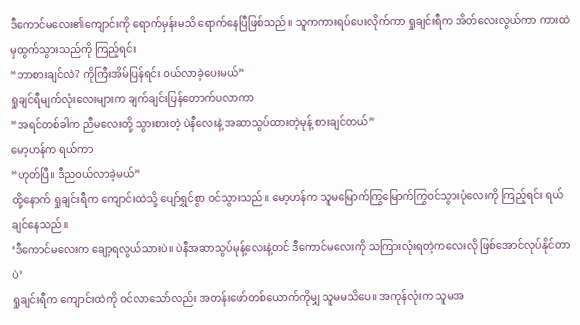ဒီကောင်မလေး၏ကျောင်းကို ရောက်မှန်းမသိ ရောက်နေပြီဖြစ်သည်။ သူကကားရပ်ပေးလိုက်ကာ ရှုချင်းရီက အိတ်လေးလွယ်ကာ ကားထဲမှထွက်သွားသည်ကို ကြည့်ရင်း
“ဘာစားချင်လဲ? ကိုကြီးအိမ်ပြန်ရင်း ဝယ်လာခဲ့ပေးမယ်”
ရှုချင်ရီမျက်လုံးလေးများက ချက်ချင်းပြန်တောက်ပလာကာ
“အရင်တစ်ခါက ညီမလေးတို့ သွားစားတဲ့ ပဲနီလေးနဲ့ အဆာသွပ်ထားတဲ့မုန့် စားချင်တယ်”
မော့ဟန်က ရယ်ကာ
“ဟုတ်ပြီ။ ဒီညဝယ်လာခဲ့မယ်”
ထို့နောက် ရှုချင်းရီက ကျောင်းထဲသို့ ပျော်ရွှင်စွာ ဝင်သွားသည်။ မော့ဟန်က သူမမြောက်ကြွမြောက်ကြွဝင်သွားပုံလေးကို ကြည့်ရင်း ရယ်ချင်နေသည်။
‘ဒီကောင်မလေးက ချော့ရလွယ်သားပဲ။ ပဲနီအဆာသွပ်မုန့်လေးနဲ့တင် ဒီကောင်မလေးကို သကြားလုံးရတဲ့ကလေးလို ဖြစ်အောင်လုပ်နိုင်တာပဲ’
ရှုချင်းရီက ကျောင်းထဲကို ဝင်လာသော်လည်း အတန်းဖော်တစ်ယောက်ကိုမျှ သူမမသိပေ။ အကုန်လုံးက သူမအ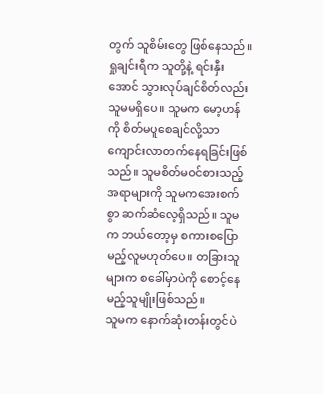တွက် သူစိမ်းတွေ ဖြစ်နေသည်။ ရှုချင်းရီက သူတို့နဲ့ ရင်းနှီးအောင် သွားလုပ်ချင်စိတ်လည်း သူမမရှိပေ။ သူမက မော့ဟန်ကို စိတ်မပူစေချင်လို့သာ ကျောင်းလာတက်နေရခြင်းဖြစ်သည်။ သူမစိတ်မဝင်စားသည့်အရာများကို သူမကအေးစက်စွာ ဆက်ဆံလေ့ရှိသည်။ သူမက ဘယ်တော့မှ စကားစပြောမည့်လူမဟုတ်ပေ။ တခြားသူများက စခေါ်မှာပဲကို စောင့်နေမည့်သူမျိုးဖြစ်သည်။
သူမက နောက်ဆုံးတန်းတွင်ပဲ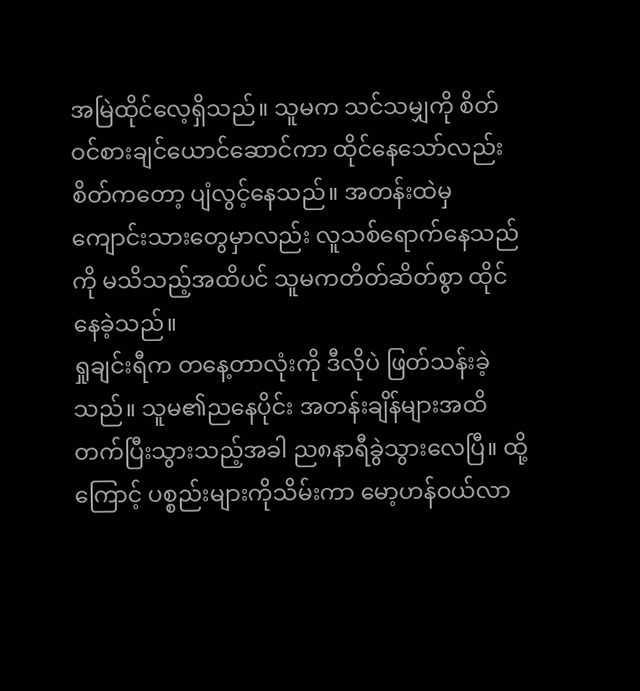အမြဲထိုင်လေ့ရှိသည်။ သူမက သင်သမျှကို စိတ်ဝင်စားချင်ယောင်ဆောင်ကာ ထိုင်နေသော်လည်း စိတ်ကတော့ ပျံလွင့်နေသည်။ အတန်းထဲမှ ကျောင်းသားတွေမှာလည်း လူသစ်ရောက်နေသည်ကို မသိသည့်အထိပင် သူမကတိတ်ဆိတ်စွာ ထိုင်နေခဲ့သည်။
ရှုချင်းရီက တနေ့တာလုံးကို ဒီလိုပဲ ဖြတ်သန်းခဲ့သည်။ သူမ၏ညနေပိုင်း အတန်းချိန်များအထိ တက်ပြီးသွားသည့်အခါ ည၈နာရီခွဲသွားလေပြီ။ ထို့ကြောင့် ပစ္စည်းများကိုသိမ်းကာ မော့ဟန်ဝယ်လာ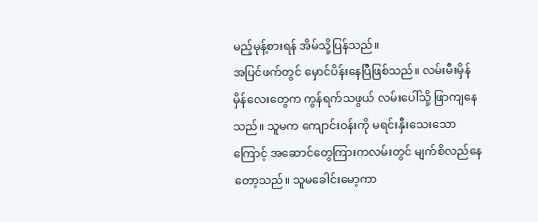မည့်မုန့်စားရန် အိမ်သို့ပြန်သည်။
အပြင်ဖက်တွင် မှောင်ပိန်းနေပြီဖြစ်သည်။ လမ်းမီးမှိန်မှိန်လေးတွေက ကွန်ရက်သဖွယ် လမ်းပေါ်သို့ ဖြာကျနေသည်။ သူမက ကျောင်းဝန်းကို မရင်းနှီးသေးသောကြောင့် အဆောင်တွေကြားကလမ်းတွင် မျက်စိလည်နေတော့သည်။ သူမခေါင်းမော့ကာ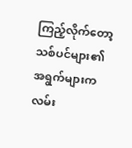ကြည့်လိုက်တော့ သစ်ပင်များ၏ အရွက်များက လမ်း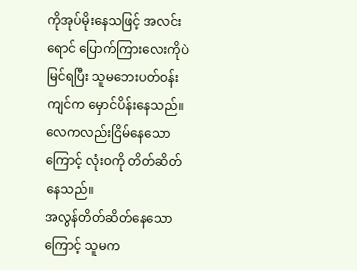ကိုအုပ်မိုးနေသဖြင့် အလင်းရောင် ပြောက်ကြားလေးကိုပဲ မြင်ရပြီး သူမဘေးပတ်ဝန်းကျင်က မှောင်ပိန်းနေသည်။ လေကလည်းငြိမ်နေသောကြောင့် လုံးဝကို တိတ်ဆိတ်နေသည်။
အလွန်တိတ်ဆိတ်နေသောကြောင့် သူမက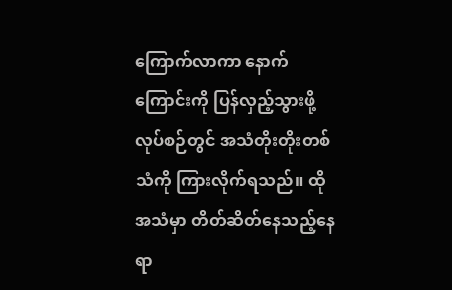ကြောက်လာကာ နောက်ကြောင်းကို ပြန်လှည့်သွားဖို့ လုပ်စဉ်တွင် အသံတိုးတိုးတစ်သံကို ကြားလိုက်ရသည်။ ထိုအသံမှာ တိတ်ဆိတ်နေသည့်နေရာ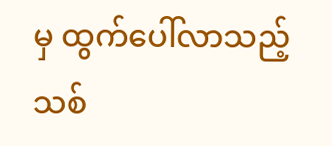မှ ထွက်ပေါ်လာသည့် သစ်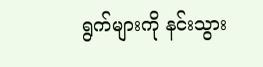ရွက်များကို နင်းသွား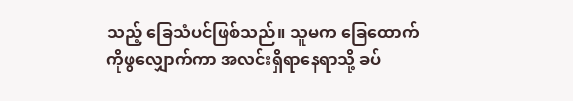သည့် ခြေသံပင်ဖြစ်သည်။ သူမက ခြေထောက်ကိုဖွလျှောက်ကာ အလင်းရှိရာနေရာသို့ ခပ်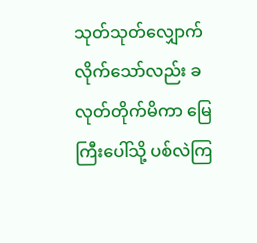သုတ်သုတ်လျှောက်လိုက်သော်လည်း ခလုတ်တိုက်မိကာ မြေကြီးပေါ်သို့ ပစ်လဲကြ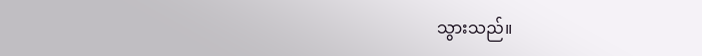သွားသည်။